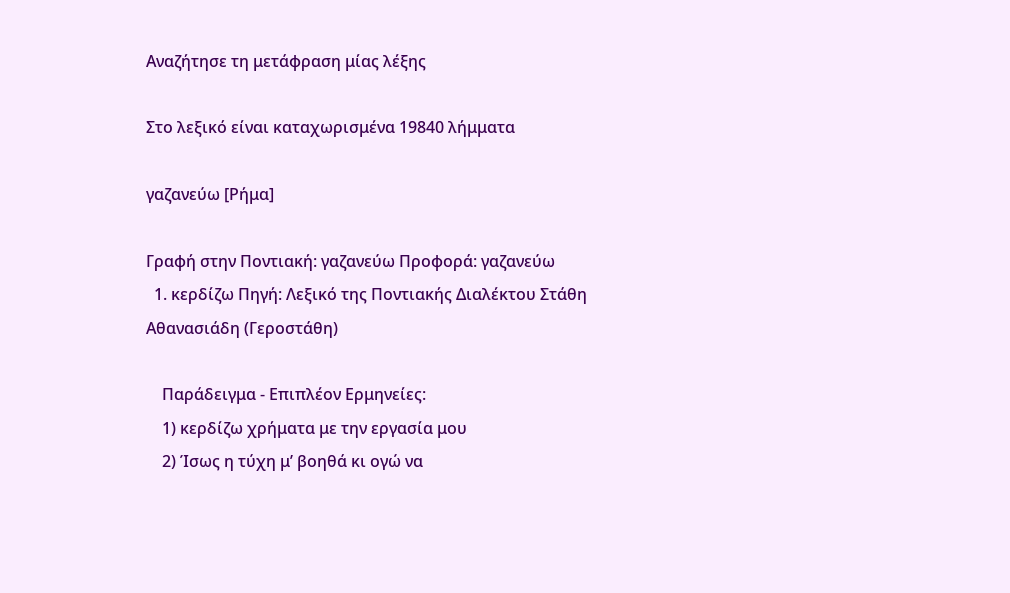Αναζήτησε τη μετάφραση μίας λέξης

Στο λεξικό είναι καταχωρισμένα 19840 λήμματα

γαζανεύω [Ρήμα]

Γραφή στην Ποντιακή: γαζανεύω Προφορά: γαζανεύω
  1. κερδίζω Πηγή: Λεξικό της Ποντιακής Διαλέκτου Στάθη Αθανασιάδη (Γεροστάθη)

    Παράδειγμα - Επιπλέον Ερμηνείες:
    1) κερδίζω χρήματα με την εργασία μου
    2) Ίσως η τύχη μ’ βοηθά κι ογώ να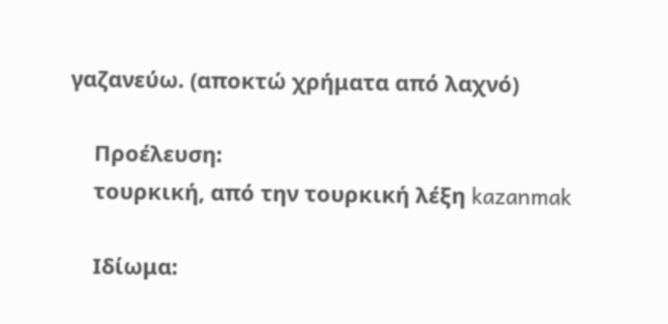γαζανεύω. (αποκτώ χρήματα από λαχνό)

    Προέλευση:
    τουρκική, από την τουρκική λέξη kazanmak

    Ιδίωμα: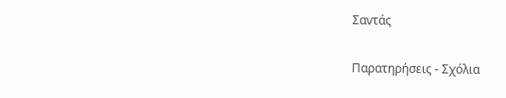Σαντάς

Παρατηρήσεις - Σχόλια